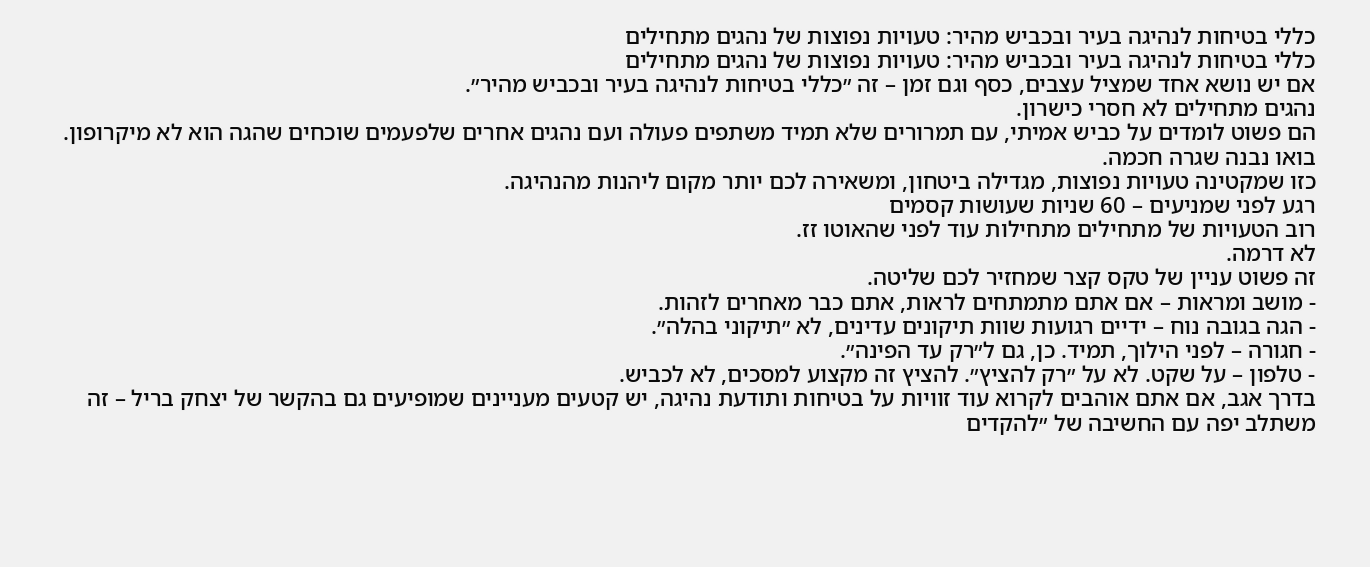כללי בטיחות לנהיגה בעיר ובכביש מהיר: טעויות נפוצות של נהגים מתחילים
כללי בטיחות לנהיגה בעיר ובכביש מהיר: טעויות נפוצות של נהגים מתחילים
אם יש נושא אחד שמציל עצבים, כסף וגם זמן – זה ״כללי בטיחות לנהיגה בעיר ובכביש מהיר״.
נהגים מתחילים לא חסרי כישרון.
הם פשוט לומדים על כביש אמיתי, עם תמרורים שלא תמיד משתפים פעולה ועם נהגים אחרים שלפעמים שוכחים שהגה הוא לא מיקרופון.
בואו נבנה שגרה חכמה.
כזו שמקטינה טעויות נפוצות, מגדילה ביטחון, ומשאירה לכם יותר מקום ליהנות מהנהיגה.
רגע לפני שמניעים – 60 שניות שעושות קסמים
רוב הטעויות של מתחילים מתחילות עוד לפני שהאוטו זז.
לא דרמה.
זה פשוט עניין של טקס קצר שמחזיר לכם שליטה.
- מושב ומראות – אם אתם מתמתחים לראות, אתם כבר מאחרים לזהות.
- הגה בגובה נוח – ידיים רגועות שוות תיקונים עדינים, לא ״תיקוני בהלה״.
- חגורה – לפני הילוך, תמיד. כן, גם ל״רק עד הפינה״.
- טלפון – על שקט. לא על ״רק להציץ״. להציץ זה מקצוע למסכים, לא לכביש.
בדרך אגב, אם אתם אוהבים לקרוא עוד זוויות על בטיחות ותודעת נהיגה, יש קטעים מעניינים שמופיעים גם בהקשר של יצחק בריל – זה משתלב יפה עם החשיבה של ״להקדים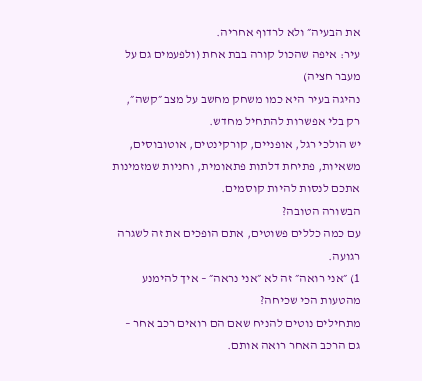את הבעיה״ ולא לרדוף אחריה.
עיר: איפה שהכול קורה בבת אחת (ולפעמים גם על מעבר חציה)
נהיגה בעיר היא כמו משחק מחשב על מצב ״קשה״, רק בלי אפשרות להתחיל מחדש.
יש הולכי רגל, אופניים, קורקינטים, אוטובוסים, משאיות, פתיחת דלתות פתאומית, וחניות שמזמינות אתכם לנסות להיות קוסמים.
הבשורה הטובה?
עם כמה כללים פשוטים, אתם הופכים את זה לשגרה רגועה.
1) ״אני רואה״ זה לא ״אני נראה״ – איך להימנע מהטעות הכי שכיחה?
מתחילים נוטים להניח שאם הם רואים רכב אחר – גם הרכב האחר רואה אותם.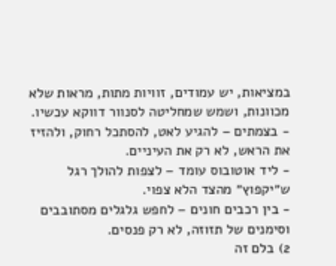במציאות, יש עמודים, זוויות מתות, מראות שלא מכוונות, ושמש שמחליטה לסנוור דווקא עכשיו.
- בצמתים – להגיע לאט, להסתכל רחוק, ולהזיז את הראש, לא רק את העיניים.
- ליד אוטובוס עומד – לצפות להולך רגל ש״יקפוץ״ מהצד הלא צפוי.
- בין רכבים חונים – לחפש גלגלים מסתובבים וסימנים של תזוזה, לא רק פנסים.
2) בלם זה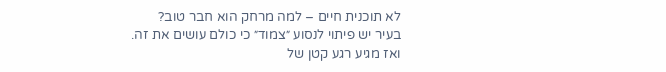לא תוכנית חיים – למה מרחק הוא חבר טוב?
בעיר יש פיתוי לנסוע ״צמוד״ כי כולם עושים את זה.
ואז מגיע רגע קטן של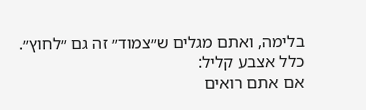בלימה, ואתם מגלים ש״צמוד״ זה גם ״לחוץ״.
כלל אצבע קליל:
אם אתם רואים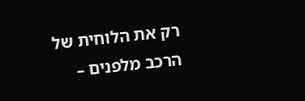רק את הלוחית של הרכב מלפנים –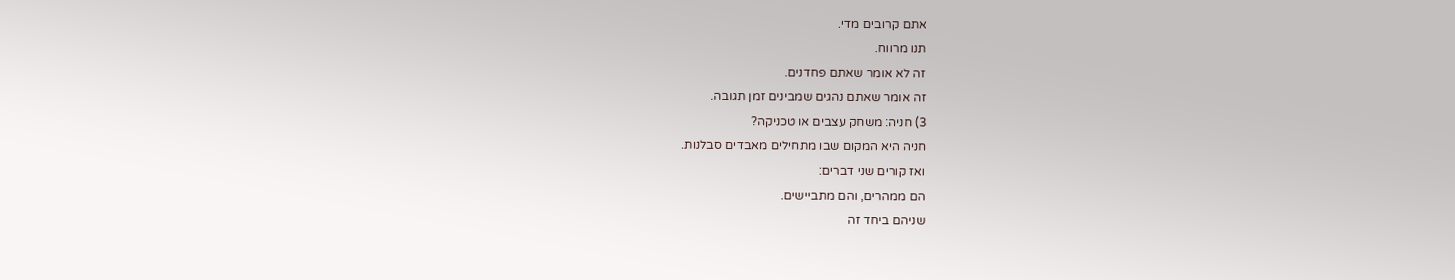אתם קרובים מדי.
תנו מרווח.
זה לא אומר שאתם פחדנים.
זה אומר שאתם נהגים שמבינים זמן תגובה.
3) חניה: משחק עצבים או טכניקה?
חניה היא המקום שבו מתחילים מאבדים סבלנות.
ואז קורים שני דברים:
הם ממהרים, והם מתביישים.
שניהם ביחד זה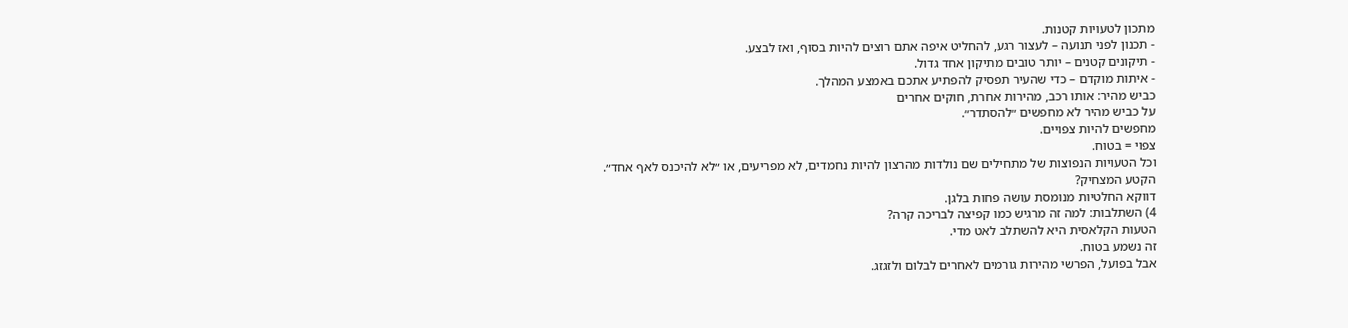מתכון לטעויות קטנות.
- תכנון לפני תנועה – לעצור רגע, להחליט איפה אתם רוצים להיות בסוף, ואז לבצע.
- תיקונים קטנים – יותר טובים מתיקון אחד גדול.
- איתות מוקדם – כדי שהעיר תפסיק להפתיע אתכם באמצע המהלך.
כביש מהיר: אותו רכב, מהירות אחרת, חוקים אחרים
על כביש מהיר לא מחפשים ״להסתדר״.
מחפשים להיות צפויים.
צפוי = בטוח.
וכל הטעויות הנפוצות של מתחילים שם נולדות מהרצון להיות נחמדים, לא מפריעים, או ״לא להיכנס לאף אחד״.
הקטע המצחיק?
דווקא החלטיות מנומסת עושה פחות בלגן.
4) השתלבות: למה זה מרגיש כמו קפיצה לבריכה קרה?
הטעות הקלאסית היא להשתלב לאט מדי.
זה נשמע בטוח.
אבל בפועל, הפרשי מהירות גורמים לאחרים לבלום ולזגזג.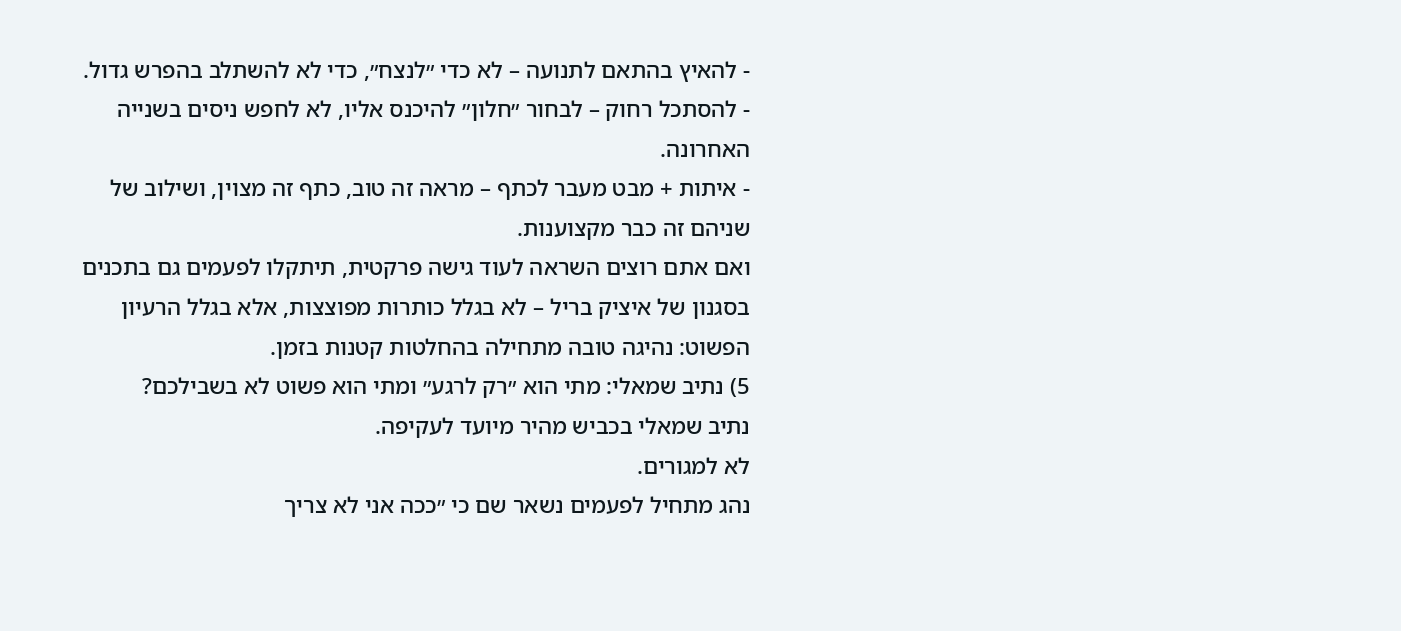- להאיץ בהתאם לתנועה – לא כדי ״לנצח״, כדי לא להשתלב בהפרש גדול.
- להסתכל רחוק – לבחור ״חלון״ להיכנס אליו, לא לחפש ניסים בשנייה האחרונה.
- איתות + מבט מעבר לכתף – מראה זה טוב, כתף זה מצוין, ושילוב של שניהם זה כבר מקצוענות.
ואם אתם רוצים השראה לעוד גישה פרקטית, תיתקלו לפעמים גם בתכנים בסגנון של איציק בריל – לא בגלל כותרות מפוצצות, אלא בגלל הרעיון הפשוט: נהיגה טובה מתחילה בהחלטות קטנות בזמן.
5) נתיב שמאלי: מתי הוא ״רק לרגע״ ומתי הוא פשוט לא בשבילכם?
נתיב שמאלי בכביש מהיר מיועד לעקיפה.
לא למגורים.
נהג מתחיל לפעמים נשאר שם כי ״ככה אני לא צריך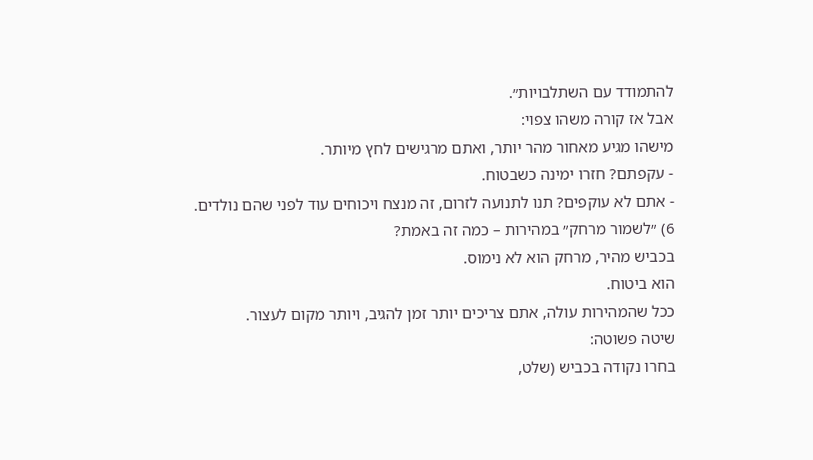להתמודד עם השתלבויות״.
אבל אז קורה משהו צפוי:
מישהו מגיע מאחור מהר יותר, ואתם מרגישים לחץ מיותר.
- עקפתם? חזרו ימינה כשבטוח.
- אתם לא עוקפים? תנו לתנועה לזרום, זה מנצח ויכוחים עוד לפני שהם נולדים.
6) ״לשמור מרחק״ במהירות – כמה זה באמת?
בכביש מהיר, מרחק הוא לא נימוס.
הוא ביטוח.
ככל שהמהירות עולה, אתם צריכים יותר זמן להגיב, ויותר מקום לעצור.
שיטה פשוטה:
בחרו נקודה בכביש (שלט,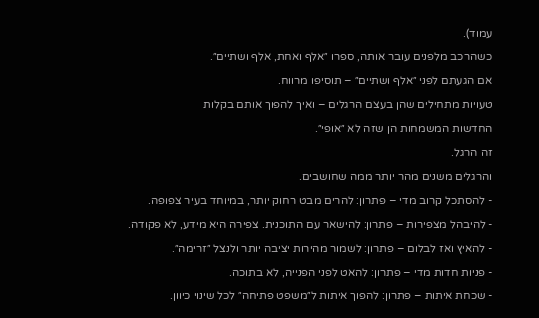עמוד).
כשהרכב מלפנים עובר אותה, ספרו ״אלף ואחת, אלף ושתיים״.
אם הגעתם לפני ״אלף ושתיים״ – תוסיפו מרווח.
טעויות מתחילים שהן בעצם הרגלים – ואיך להפוך אותם בקלות
החדשות המשמחות הן שזה לא ״אופי״.
זה הרגל.
והרגלים משנים מהר יותר ממה שחושבים.
- להסתכל קרוב מדי – פתרון: להרים מבט רחוק יותר, במיוחד בעיר צפופה.
- להיבהל מצפירות – פתרון: להישאר עם התוכנית. צפירה היא מידע, לא פקודה.
- להאיץ ואז לבלום – פתרון: לשמור מהירות יציבה יותר ולנצל ״זרימה״.
- פניות חדות מדי – פתרון: להאט לפני הפנייה, לא בתוכה.
- שכחת איתות – פתרון: להפוך איתות ל״משפט פתיחה״ לכל שינוי כיוון.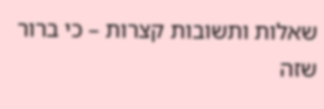שאלות ותשובות קצרות – כי ברור שזה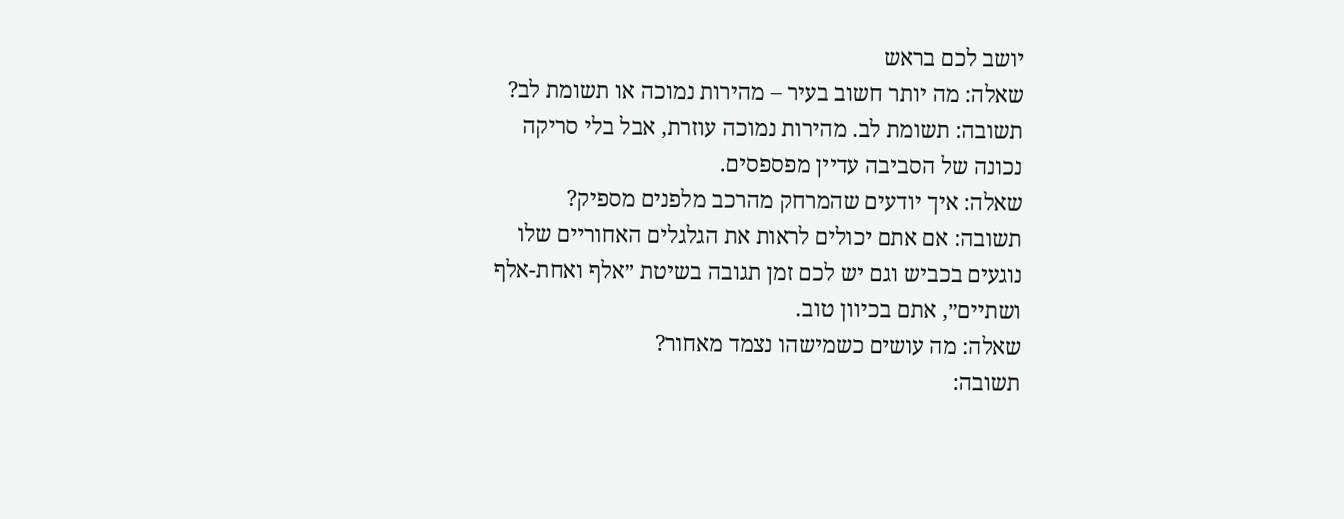יושב לכם בראש
שאלה: מה יותר חשוב בעיר – מהירות נמוכה או תשומת לב?
תשובה: תשומת לב. מהירות נמוכה עוזרת, אבל בלי סריקה נכונה של הסביבה עדיין מפספסים.
שאלה: איך יודעים שהמרחק מהרכב מלפנים מספיק?
תשובה: אם אתם יכולים לראות את הגלגלים האחוריים שלו נוגעים בכביש וגם יש לכם זמן תגובה בשיטת ״אלף ואחת-אלף ושתיים״, אתם בכיוון טוב.
שאלה: מה עושים כשמישהו נצמד מאחור?
תשובה: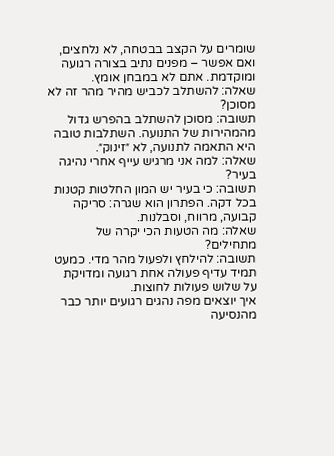שומרים על הקצב בבטחה, לא נלחצים, ואם אפשר – מפנים נתיב בצורה רגועה ומוקדמת. אתם לא במבחן אומץ.
שאלה: להשתלב לכביש מהיר מהר זה לא מסוכן?
תשובה: מסוכן להשתלב בהפרש גדול מהמהירות של התנועה. השתלבות טובה היא התאמה לתנועה, לא ״זינוק״.
שאלה: למה אני מרגיש עייף אחרי נהיגה בעיר?
תשובה: כי בעיר יש המון החלטות קטנות בכל דקה. הפתרון הוא שגרה: סריקה קבועה, מרווח, וסבלנות.
שאלה: מה הטעות הכי יקרה של מתחילים?
תשובה: להילחץ ולפעול מהר מדי. כמעט תמיד עדיף פעולה אחת רגועה ומדויקת על שלוש פעולות לחוצות.
איך יוצאים מפה נהגים רגועים יותר כבר מהנסיעה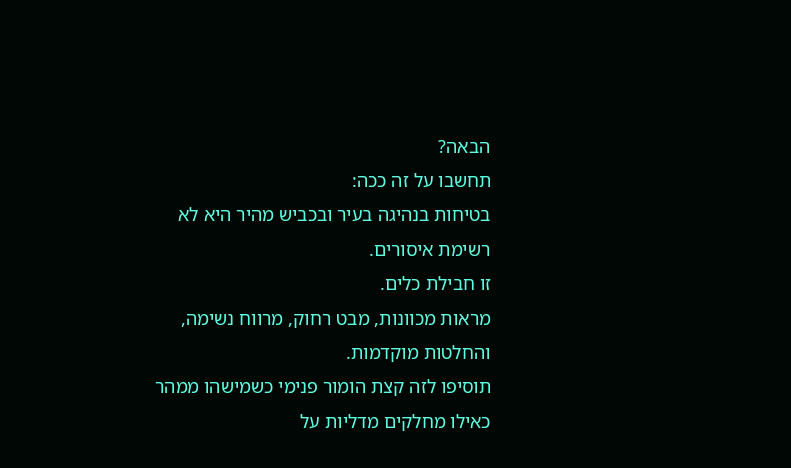הבאה?
תחשבו על זה ככה:
בטיחות בנהיגה בעיר ובכביש מהיר היא לא רשימת איסורים.
זו חבילת כלים.
מראות מכוונות, מבט רחוק, מרווח נשימה, והחלטות מוקדמות.
תוסיפו לזה קצת הומור פנימי כשמישהו ממהר כאילו מחלקים מדליות על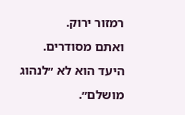רמזור ירוק.
ואתם מסודרים.
היעד הוא לא ״לנהוג מושלם״.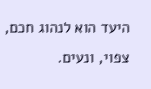היעד הוא לנהוג חכם, צפוי, ונעים.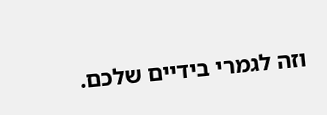וזה לגמרי בידיים שלכם.